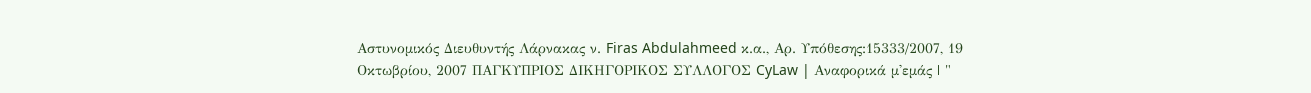Αστυνομικός Διευθυντής Λάρνακας ν. Firas Abdulahmeed κ.α., Αρ. Υπόθεσης:15333/2007, 19 Οκτωβρίου, 2007 ΠΑΓΚΥΠΡΙΟΣ ΔΙΚΗΓΟΡΙΚΟΣ ΣΥΛΛΟΓΟΣ CyLaw | Αναφορικά μ'εμάς | "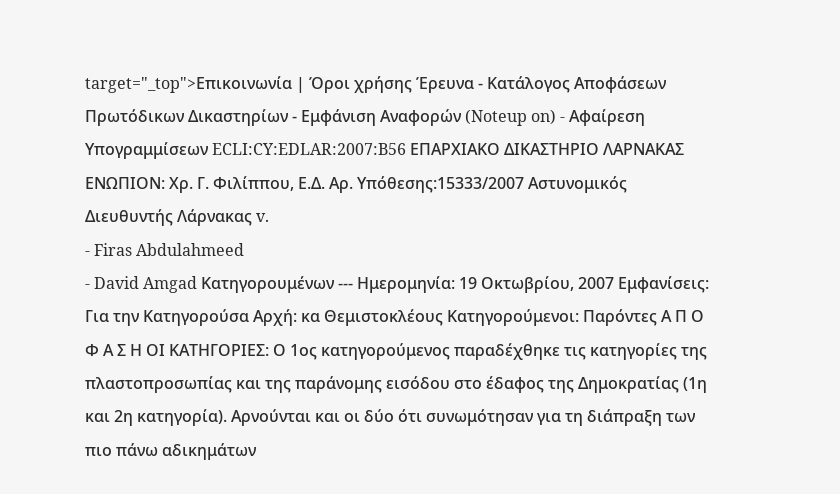target="_top">Επικοινωνία | Όροι χρήσης Έρευνα - Κατάλογος Αποφάσεων Πρωτόδικων Δικαστηρίων - Εμφάνιση Αναφορών (Noteup on) - Αφαίρεση Υπογραμμίσεων ECLI:CY:EDLAR:2007:B56 ΕΠΑΡΧΙΑΚΟ ΔΙΚΑΣΤΗΡΙΟ ΛΑΡΝΑΚΑΣ ΕΝΩΠΙΟΝ: Χρ. Γ. Φιλίππου, Ε.Δ. Αρ. Υπόθεσης:15333/2007 Αστυνομικός Διευθυντής Λάρνακας v.
- Firas Abdulahmeed
- David Amgad Κατηγορουμένων --- Ημερομηνία: 19 Οκτωβρίου, 2007 Εμφανίσεις: Για την Κατηγορούσα Αρχή: κα Θεμιστοκλέους Κατηγορούμενοι: Παρόντες Α Π Ο Φ Α Σ Η ΟΙ ΚΑΤΗΓΟΡΙΕΣ: Ο 1ος κατηγορούμενος παραδέχθηκε τις κατηγορίες της πλαστοπροσωπίας και της παράνομης εισόδου στο έδαφος της Δημοκρατίας (1η και 2η κατηγορία). Αρνούνται και οι δύο ότι συνωμότησαν για τη διάπραξη των πιο πάνω αδικημάτων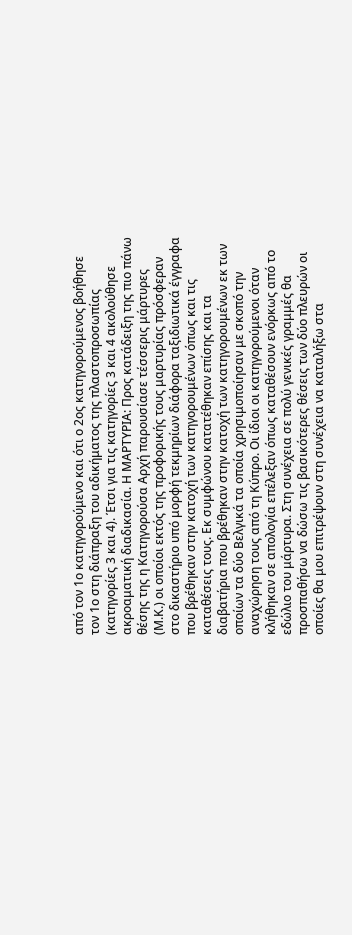από τον 1ο κατηγορούμενο και ότι ο 2ος κατηγορούμενος βοήθησε τον 1ο στη διάπραξη του αδικήματος της πλαστοπροσωπίας (κατηγορίες 3 και 4). Έτσι για τις κατηγορίες 3 και 4 ακολούθησε ακροαματική διαδικασία. Η ΜΑΡΤΥΡΙΑ: Προς κατάδειξη της πιο πάνω θέσης της η Κατηγορούσα Αρχή παρουσίασε τέσσερις μάρτυρες (Μ.Κ.) οι οποίοι εκτός της προφορικής τους μαρτυρίας πρόσφεραν στο δικαστήριο υπό μορφή τεκμηρίων διάφορα ταξιδιωτικά έγγραφα που βρέθηκαν στην κατοχή των κατηγορουμένων όπως και τις καταθέσεις τους. Εκ συμφώνου κατατέθηκαν επίσης και τα διαβατήρια που βρέθηκαν στην κατοχή των κατηγορουμένων εκ των οποίων τα δύο Βελγικά τα οποία χρησιμοποίησαν με σκοπό την αναχώρηση τους από τη Κύπρο. Οι ίδιοι οι κατηγορούμενοι όταν κλήθηκαν σε απολογία επέλεξαν όπως καταθέσουν ενόρκως από το εδώλιο του μάρτυρα. Στη συνέχεια σε πολύ γενικές γραμμές θα προσπαθήσω να δώσω τις βασικότερες θέσεις των δύο πλευρών οι οποίες θα μου επιτρέψουν στη συνέχεια να καταλήξω στα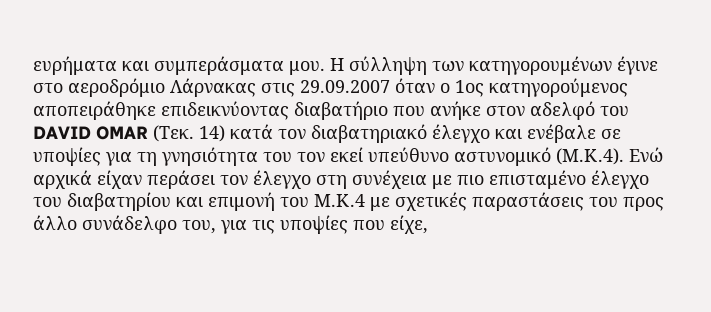ευρήματα και συμπεράσματα μου. Η σύλληψη των κατηγορουμένων έγινε στο αεροδρόμιο Λάρνακας στις 29.09.2007 όταν ο 1ος κατηγορούμενος αποπειράθηκε επιδεικνύοντας διαβατήριο που ανήκε στον αδελφό του DAVID OMAR (Τεκ. 14) κατά τον διαβατηριακό έλεγχο και ενέβαλε σε υποψίες για τη γνησιότητα του τον εκεί υπεύθυνο αστυνομικό (Μ.Κ.4). Ενώ αρχικά είχαν περάσει τον έλεγχο στη συνέχεια με πιο επισταμένο έλεγχο του διαβατηρίου και επιμονή του Μ.Κ.4 με σχετικές παραστάσεις του προς άλλο συνάδελφο του, για τις υποψίες που είχε,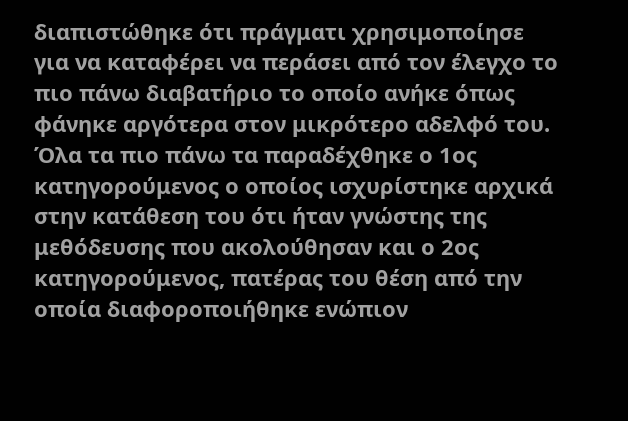διαπιστώθηκε ότι πράγματι χρησιμοποίησε για να καταφέρει να περάσει από τον έλεγχο το πιο πάνω διαβατήριο το οποίο ανήκε όπως φάνηκε αργότερα στον μικρότερο αδελφό του. Όλα τα πιο πάνω τα παραδέχθηκε ο 1ος κατηγορούμενος ο οποίος ισχυρίστηκε αρχικά στην κατάθεση του ότι ήταν γνώστης της μεθόδευσης που ακολούθησαν και ο 2ος κατηγορούμενος, πατέρας του θέση από την οποία διαφοροποιήθηκε ενώπιον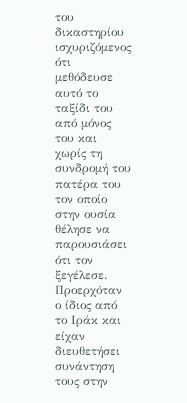του δικαστηρίου ισχυριζόμενος ότι μεθόδευσε αυτό το ταξίδι του από μόνος του και χωρίς τη συνδρομή του πατέρα του τον οποίο στην ουσία θέλησε να παρουσιάσει ότι τον ξεγέλεσε. Προερχόταν ο ίδιος από το Ιράκ και είχαν διευθετήσει συνάντηση τους στην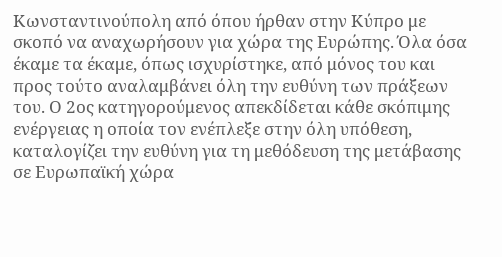Κωνσταντινούπολη από όπου ήρθαν στην Κύπρο με σκοπό να αναχωρήσουν για χώρα της Ευρώπης. Όλα όσα έκαμε τα έκαμε, όπως ισχυρίστηκε, από μόνος του και προς τούτο αναλαμβάνει όλη την ευθύνη των πράξεων του. Ο 2ος κατηγορούμενος απεκδίδεται κάθε σκόπιμης ενέργειας η οποία τον ενέπλεξε στην όλη υπόθεση, καταλογίζει την ευθύνη για τη μεθόδευση της μετάβασης σε Ευρωπαϊκή χώρα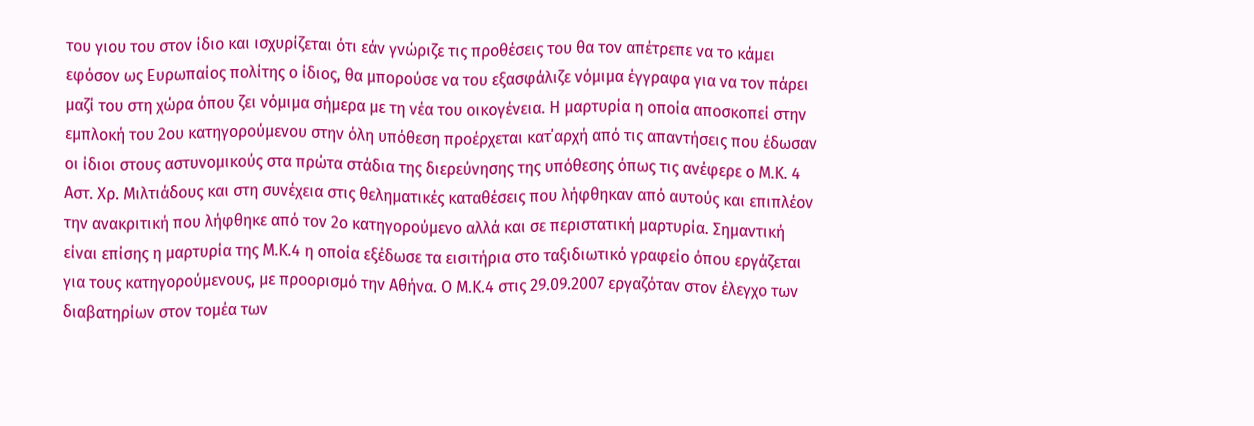του γιου του στον ίδιο και ισχυρίζεται ότι εάν γνώριζε τις προθέσεις του θα τον απέτρεπε να το κάμει εφόσον ως Ευρωπαίος πολίτης ο ίδιος, θα μπορούσε να του εξασφάλιζε νόμιμα έγγραφα για να τον πάρει μαζί του στη χώρα όπου ζει νόμιμα σήμερα με τη νέα του οικογένεια. Η μαρτυρία η οποία αποσκοπεί στην εμπλοκή του 2ου κατηγορούμενου στην όλη υπόθεση προέρχεται κατ΄αρχή από τις απαντήσεις που έδωσαν οι ίδιοι στους αστυνομικούς στα πρώτα στάδια της διερεύνησης της υπόθεσης όπως τις ανέφερε ο Μ.Κ. 4 Αστ. Χρ. Μιλτιάδους και στη συνέχεια στις θεληματικές καταθέσεις που λήφθηκαν από αυτούς και επιπλέον την ανακριτική που λήφθηκε από τον 2ο κατηγορούμενο αλλά και σε περιστατική μαρτυρία. Σημαντική είναι επίσης η μαρτυρία της Μ.Κ.4 η οποία εξέδωσε τα εισιτήρια στο ταξιδιωτικό γραφείο όπου εργάζεται για τους κατηγορούμενους, με προορισμό την Αθήνα. Ο Μ.Κ.4 στις 29.09.2007 εργαζόταν στον έλεγχο των διαβατηρίων στον τομέα των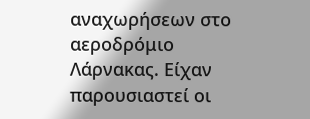αναχωρήσεων στο αεροδρόμιο Λάρνακας. Είχαν παρουσιαστεί οι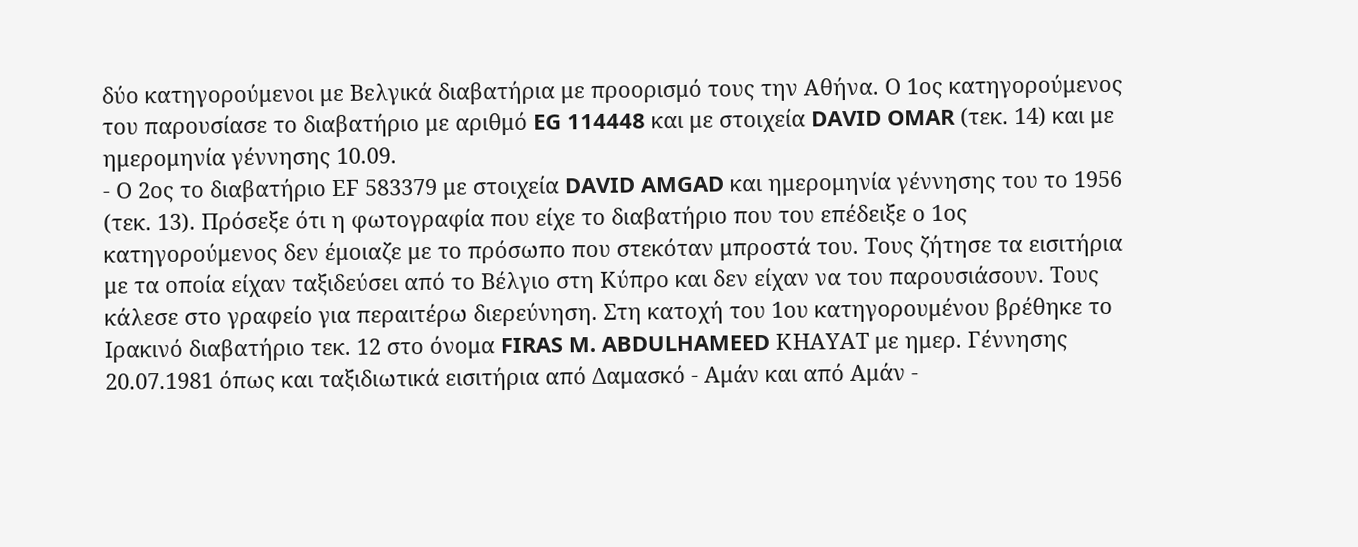δύο κατηγορούμενοι με Βελγικά διαβατήρια με προορισμό τους την Αθήνα. Ο 1ος κατηγορούμενος του παρουσίασε το διαβατήριο με αριθμό EG 114448 και με στοιχεία DAVID OMAR (τεκ. 14) και με ημερομηνία γέννησης 10.09.
- Ο 2ος το διαβατήριο ΕF 583379 με στοιχεία DAVID AMGAD και ημερομηνία γέννησης του το 1956 (τεκ. 13). Πρόσεξε ότι η φωτογραφία που είχε το διαβατήριο που του επέδειξε ο 1ος κατηγορούμενος δεν έμοιαζε με το πρόσωπο που στεκόταν μπροστά του. Τους ζήτησε τα εισιτήρια με τα οποία είχαν ταξιδεύσει από το Βέλγιο στη Κύπρο και δεν είχαν να του παρουσιάσουν. Τους κάλεσε στο γραφείο για περαιτέρω διερεύνηση. Στη κατοχή του 1ου κατηγορουμένου βρέθηκε το Ιρακινό διαβατήριο τεκ. 12 στο όνομα FIRAS M. ABDULHAMEED ΚΗΑΥΑΤ με ημερ. Γέννησης 20.07.1981 όπως και ταξιδιωτικά εισιτήρια από Δαμασκό - Αμάν και από Αμάν -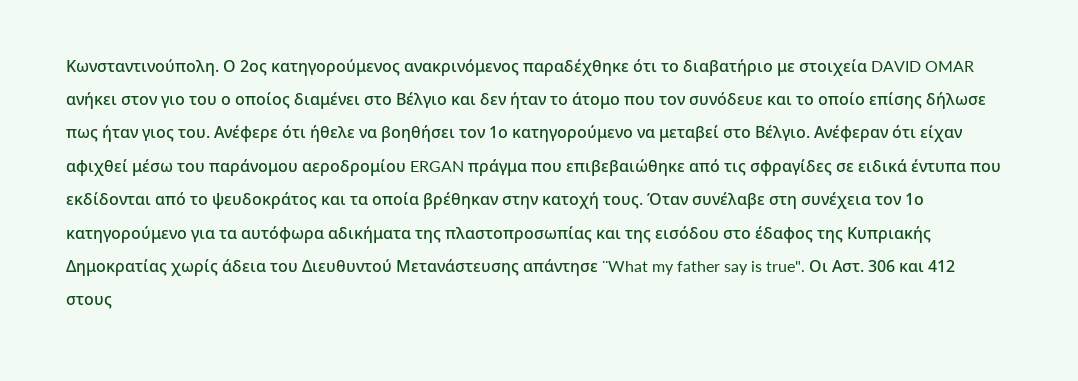Κωνσταντινούπολη. Ο 2ος κατηγορούμενος ανακρινόμενος παραδέχθηκε ότι το διαβατήριο με στοιχεία DAVID OMAR ανήκει στον γιο του ο οποίος διαμένει στο Βέλγιο και δεν ήταν το άτομο που τον συνόδευε και το οποίο επίσης δήλωσε πως ήταν γιος του. Ανέφερε ότι ήθελε να βοηθήσει τον 1ο κατηγορούμενο να μεταβεί στο Βέλγιο. Ανέφεραν ότι είχαν αφιχθεί μέσω του παράνομου αεροδρομίου ERGAN πράγμα που επιβεβαιώθηκε από τις σφραγίδες σε ειδικά έντυπα που εκδίδονται από το ψευδοκράτος και τα οποία βρέθηκαν στην κατοχή τους. Όταν συνέλαβε στη συνέχεια τον 1ο κατηγορούμενο για τα αυτόφωρα αδικήματα της πλαστοπροσωπίας και της εισόδου στο έδαφος της Κυπριακής Δημοκρατίας χωρίς άδεια του Διευθυντού Μετανάστευσης απάντησε ¨What my father say is true". Οι Αστ. 306 και 412 στους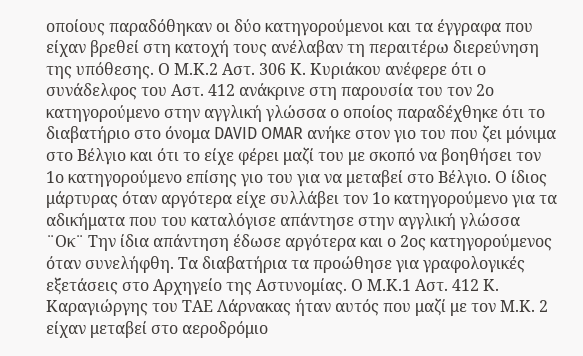οποίους παραδόθηκαν οι δύο κατηγορούμενοι και τα έγγραφα που είχαν βρεθεί στη κατοχή τους ανέλαβαν τη περαιτέρω διερεύνηση της υπόθεσης. Ο Μ.Κ.2 Αστ. 306 Κ. Κυριάκου ανέφερε ότι ο συνάδελφος του Αστ. 412 ανάκρινε στη παρουσία του τον 2ο κατηγορούμενο στην αγγλική γλώσσα ο οποίος παραδέχθηκε ότι το διαβατήριο στο όνομα DAVID OMAR ανήκε στον γιο του που ζει μόνιμα στο Βέλγιο και ότι το είχε φέρει μαζί του με σκοπό να βοηθήσει τον 1ο κατηγορούμενο επίσης γιο του για να μεταβεί στο Βέλγιο. Ο ίδιος μάρτυρας όταν αργότερα είχε συλλάβει τον 1ο κατηγορούμενο για τα αδικήματα που του καταλόγισε απάντησε στην αγγλική γλώσσα ¨Οκ¨ Την ίδια απάντηση έδωσε αργότερα και ο 2ος κατηγορούμενος όταν συνελήφθη. Τα διαβατήρια τα προώθησε για γραφολογικές εξετάσεις στο Αρχηγείο της Αστυνομίας. Ο Μ.Κ.1 Αστ. 412 Κ. Καραγιώργης του ΤΑΕ Λάρνακας ήταν αυτός που μαζί με τον Μ.Κ. 2 είχαν μεταβεί στο αεροδρόμιο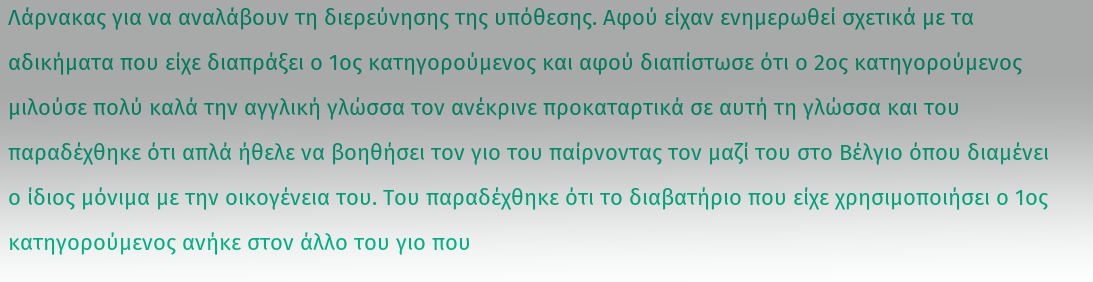Λάρνακας για να αναλάβουν τη διερεύνησης της υπόθεσης. Αφού είχαν ενημερωθεί σχετικά με τα αδικήματα που είχε διαπράξει ο 1ος κατηγορούμενος και αφού διαπίστωσε ότι ο 2ος κατηγορούμενος μιλούσε πολύ καλά την αγγλική γλώσσα τον ανέκρινε προκαταρτικά σε αυτή τη γλώσσα και του παραδέχθηκε ότι απλά ήθελε να βοηθήσει τον γιο του παίρνοντας τον μαζί του στο Βέλγιο όπου διαμένει ο ίδιος μόνιμα με την οικογένεια του. Του παραδέχθηκε ότι το διαβατήριο που είχε χρησιμοποιήσει ο 1ος κατηγορούμενος ανήκε στον άλλο του γιο που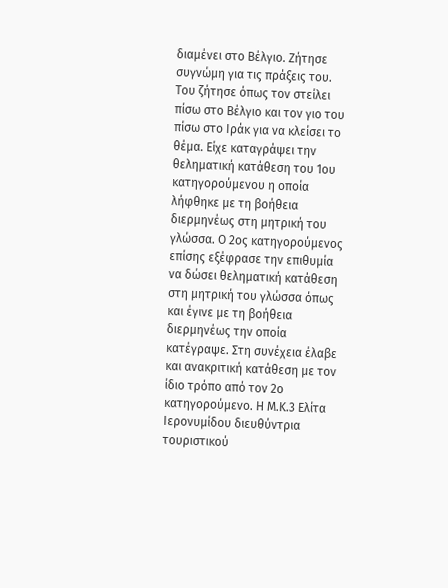διαμένει στο Βέλγιο. Ζήτησε συγνώμη για τις πράξεις του. Του ζήτησε όπως τον στείλει πίσω στο Βέλγιο και τον γιο του πίσω στο Ιράκ για να κλείσει το θέμα. Είχε καταγράψει την θεληματική κατάθεση του 1ου κατηγορούμενου η οποία λήφθηκε με τη βοήθεια διερμηνέως στη μητρική του γλώσσα. Ο 2ος κατηγορούμενος επίσης εξέφρασε την επιθυμία να δώσει θεληματική κατάθεση στη μητρική του γλώσσα όπως και έγινε με τη βοήθεια διερμηνέως την οποία κατέγραψε. Στη συνέχεια έλαβε και ανακριτική κατάθεση με τον ίδιο τρόπο από τον 2ο κατηγορούμενο. Η Μ.Κ.3 Ελίτα Ιερονυμίδου διευθύντρια τουριστικού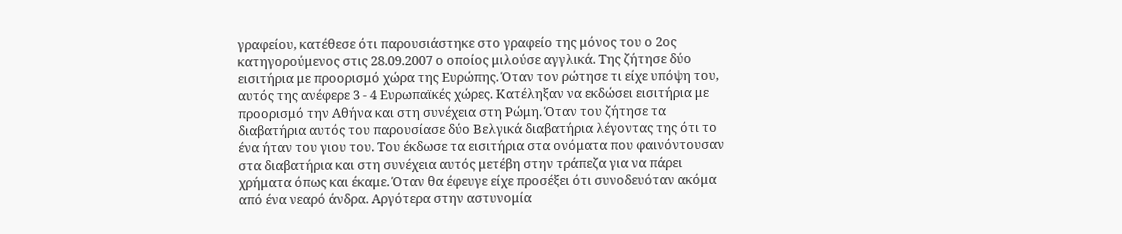γραφείου, κατέθεσε ότι παρουσιάστηκε στο γραφείο της μόνος του ο 2ος κατηγορούμενος στις 28.09.2007 ο οποίος μιλούσε αγγλικά. Της ζήτησε δύο εισιτήρια με προορισμό χώρα της Ευρώπης. Όταν τον ρώτησε τι είχε υπόψη του, αυτός της ανέφερε 3 - 4 Ευρωπαϊκές χώρες. Κατέληξαν να εκδώσει εισιτήρια με προορισμό την Αθήνα και στη συνέχεια στη Ρώμη. Όταν του ζήτησε τα διαβατήρια αυτός του παρουσίασε δύο Βελγικά διαβατήρια λέγοντας της ότι το ένα ήταν του γιου του. Του έκδωσε τα εισιτήρια στα ονόματα που φαινόντουσαν στα διαβατήρια και στη συνέχεια αυτός μετέβη στην τράπεζα για να πάρει χρήματα όπως και έκαμε. Όταν θα έφευγε είχε προσέξει ότι συνοδευόταν ακόμα από ένα νεαρό άνδρα. Αργότερα στην αστυνομία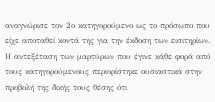αναγνώρισε τον 2ο κατηγορούμενο ως το πρόσωπο που είχε αποταθεί κοντά της για την έκδοση των εισιτηρίων. Η αντεξέταση των μαρτύρων που έγινε κάθε φορά από τους κατηγορούμενους περιορίστηκε ουσιαστικά στην προβολή της δικής τους θέσης ότι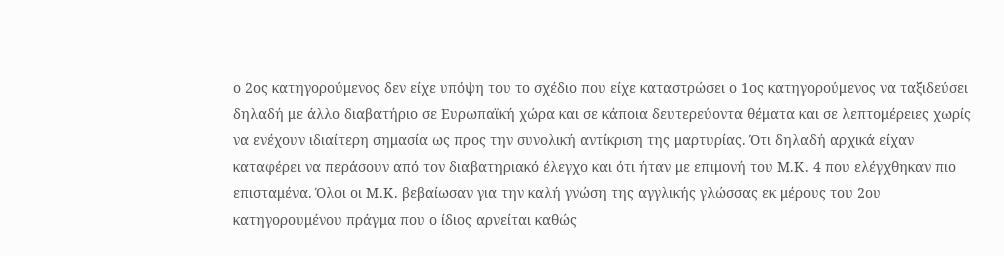ο 2ος κατηγορούμενος δεν είχε υπόψη του το σχέδιο που είχε καταστρώσει ο 1ος κατηγορούμενος να ταξιδεύσει δηλαδή με άλλο διαβατήριο σε Ευρωπαϊκή χώρα και σε κάποια δευτερεύοντα θέματα και σε λεπτομέρειες χωρίς να ενέχουν ιδιαίτερη σημασία ως προς την συνολική αντίκριση της μαρτυρίας. Ότι δηλαδή αρχικά είχαν καταφέρει να περάσουν από τον διαβατηριακό έλεγχο και ότι ήταν με επιμονή του Μ.Κ. 4 που ελέγχθηκαν πιο επισταμένα. Όλοι οι Μ.Κ. βεβαίωσαν για την καλή γνώση της αγγλικής γλώσσας εκ μέρους του 2ου κατηγορουμένου πράγμα που ο ίδιος αρνείται καθώς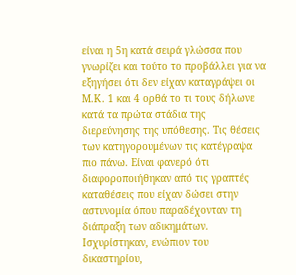είναι η 5η κατά σειρά γλώσσα που γνωρίζει και τούτο το προβάλλει για να εξηγήσει ότι δεν είχαν καταγράψει οι Μ.Κ. 1 και 4 ορθά το τι τους δήλωνε κατά τα πρώτα στάδια της διερεύνησης της υπόθεσης. Τις θέσεις των κατηγορουμένων τις κατέγραψα πιο πάνω. Είναι φανερό ότι διαφοροποιήθηκαν από τις γραπτές καταθέσεις που είχαν δώσει στην αστυνομία όπου παραδέχονταν τη διάπραξη των αδικημάτων. Ισχυρίστηκαν, ενώπιον του δικαστηρίου,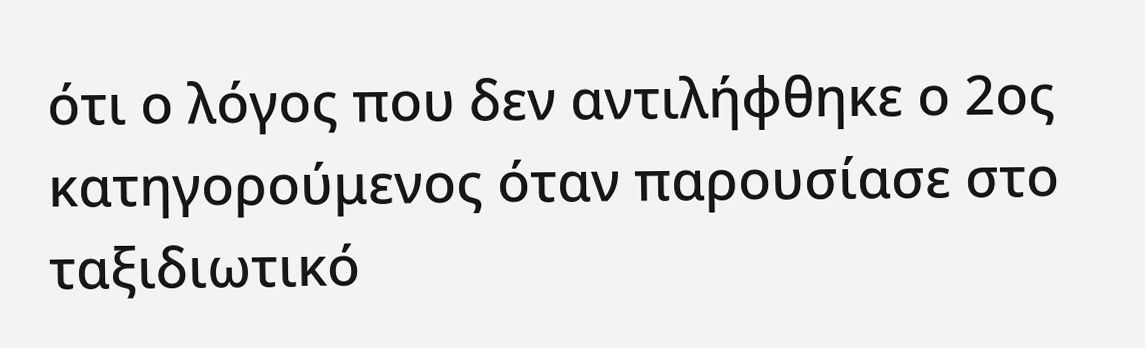ότι ο λόγος που δεν αντιλήφθηκε ο 2ος κατηγορούμενος όταν παρουσίασε στο ταξιδιωτικό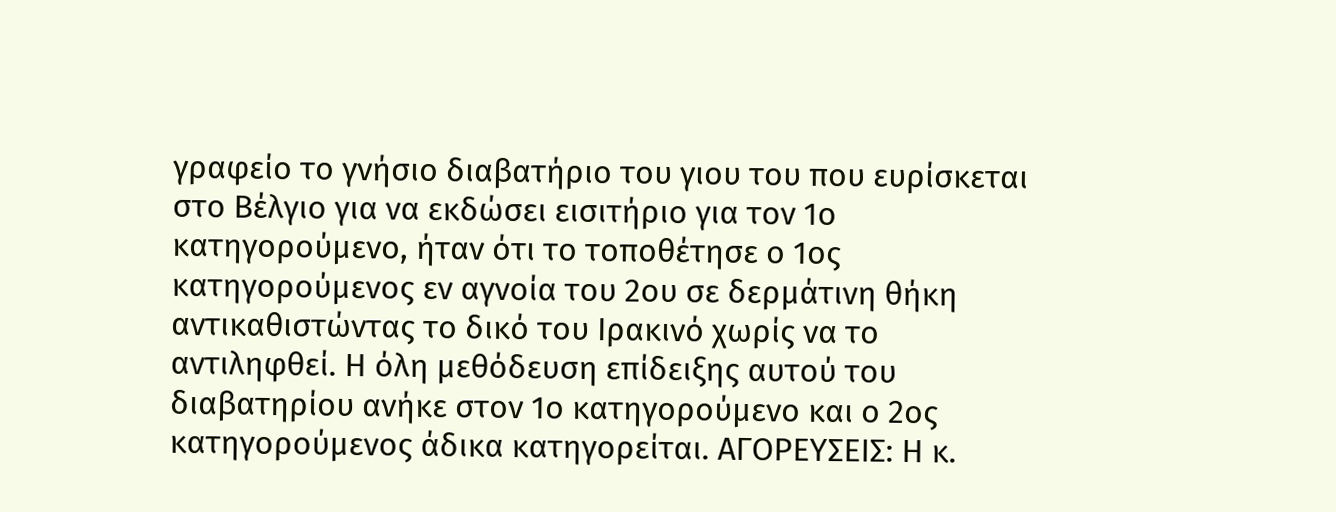γραφείο το γνήσιο διαβατήριο του γιου του που ευρίσκεται στο Βέλγιο για να εκδώσει εισιτήριο για τον 1ο κατηγορούμενο, ήταν ότι το τοποθέτησε ο 1ος κατηγορούμενος εν αγνοία του 2ου σε δερμάτινη θήκη αντικαθιστώντας το δικό του Ιρακινό χωρίς να το αντιληφθεί. Η όλη μεθόδευση επίδειξης αυτού του διαβατηρίου ανήκε στον 1ο κατηγορούμενο και ο 2ος κατηγορούμενος άδικα κατηγορείται. ΑΓΟΡΕΥΣΕΙΣ: Η κ.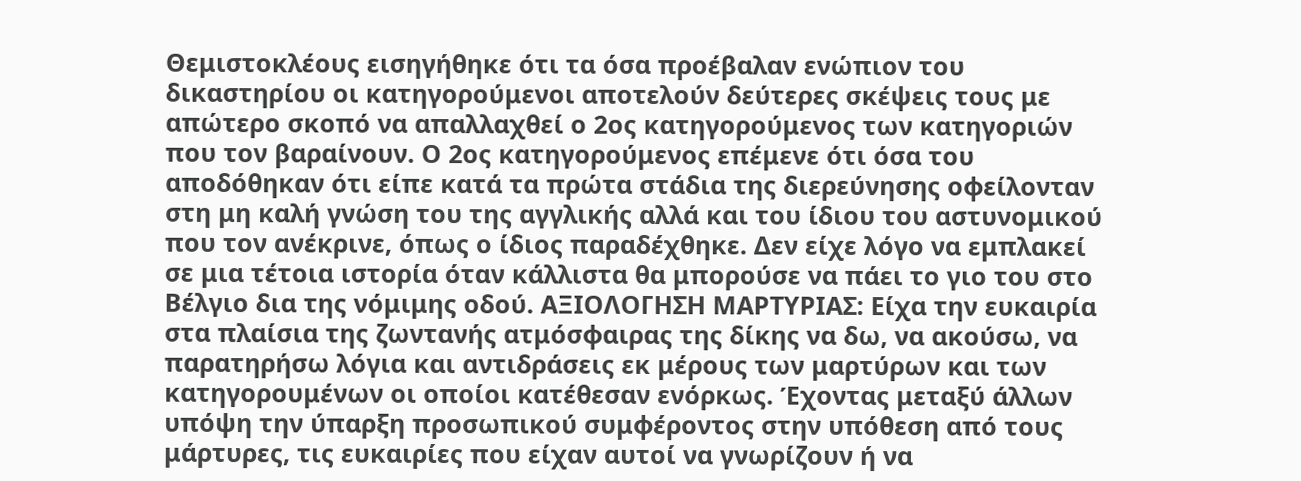Θεμιστοκλέους εισηγήθηκε ότι τα όσα προέβαλαν ενώπιον του δικαστηρίου οι κατηγορούμενοι αποτελούν δεύτερες σκέψεις τους με απώτερο σκοπό να απαλλαχθεί ο 2ος κατηγορούμενος των κατηγοριών που τον βαραίνουν. Ο 2ος κατηγορούμενος επέμενε ότι όσα του αποδόθηκαν ότι είπε κατά τα πρώτα στάδια της διερεύνησης οφείλονταν στη μη καλή γνώση του της αγγλικής αλλά και του ίδιου του αστυνομικού που τον ανέκρινε, όπως ο ίδιος παραδέχθηκε. Δεν είχε λόγο να εμπλακεί σε μια τέτοια ιστορία όταν κάλλιστα θα μπορούσε να πάει το γιο του στο Βέλγιο δια της νόμιμης οδού. ΑΞΙΟΛΟΓΗΣΗ ΜΑΡΤΥΡΙΑΣ: Είχα την ευκαιρία στα πλαίσια της ζωντανής ατμόσφαιρας της δίκης να δω, να ακούσω, να παρατηρήσω λόγια και αντιδράσεις εκ μέρους των μαρτύρων και των κατηγορουμένων οι οποίοι κατέθεσαν ενόρκως. Έχοντας μεταξύ άλλων υπόψη την ύπαρξη προσωπικού συμφέροντος στην υπόθεση από τους μάρτυρες, τις ευκαιρίες που είχαν αυτοί να γνωρίζουν ή να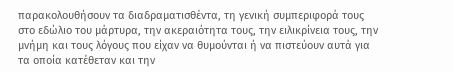παρακολουθήσουν τα διαδραματισθέντα, τη γενική συμπεριφορά τους στο εδώλιο του μάρτυρα, την ακεραιότητα τους, την ειλικρίνεια τους, την μνήμη και τους λόγους που είχαν να θυμούνται ή να πιστεύουν αυτά για τα οποία κατέθεταν και την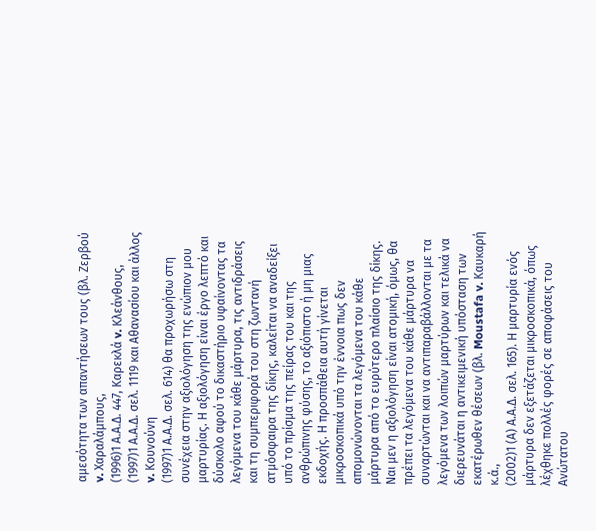αμεσότητα των απαντήσεων τους (βλ. Ζερβού v. Χαραλάμπους,
(1996)1 Α.Α.Δ. 447, Καρεκλά v. Κλεάνθους,
(1997)1 Α.Α.Δ. σελ. 1119 και Αθανασίου και άλλος v. Κουνούνη
(1997)1 Α.Α.Δ. σελ. 614) θα προχωρήσω στη συνέχεια στην αξιολόγηση της ενώπιον μου μαρτυρίας. Η αξιολόγηση είναι έργο λεπτό και δύσκολο αφού το δικαστήριο υφαίνοντας τα λεγόμενα του κάθε μάρτυρα, τις αντιδράσεις και τη συμπεριφορά του στη ζωντανή ατμόσφαιρα της δίκης, καλείται να αναδείξει υπό το πρίσμα της πείρας του και της ανθρώπινης φύσης, το αξιόπιστο ή μη μιας εκδοχής. Η προσπάθεια αυτή γίνεται μικροσκοπικά υπό την έννοια πως δεν απομονώνονται τα λεγόμενα του κάθε μάρτυρα από το ευρύτερο πλαίσιο της δίκης. Ναι μεν η αξιολόγηση είναι ατομική, όμως, θα πρέπει τα λεγόμενα του κάθε μάρτυρα να συναρτώνται και να αντιπαραβάλλονται με τα λεγόμενα των λοιπών μαρτύρων και τελικά να διερευνάται η αντικειμενική υπόσταση των εκατέρωθεν θέσεων (βλ. Moustafa v. Καυκαρή κ.ά.,
(2002)1 (Α) Α.Α.Δ. σελ. 165). Η μαρτυρία ενός μάρτυρα δεν εξετάζεται μικροσκοπικά, όπως λέχθηκε πολλές φορές σε αποφάσεις του Ανώτατου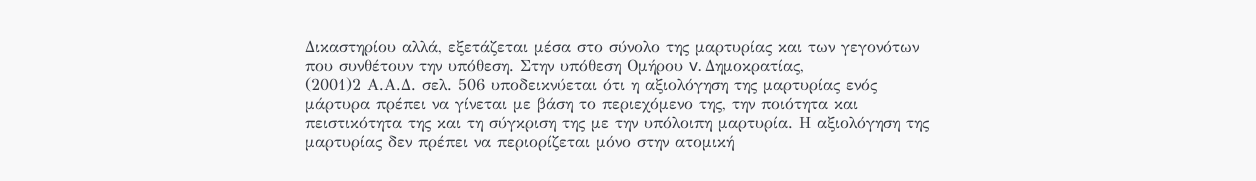Δικαστηρίου αλλά, εξετάζεται μέσα στο σύνολο της μαρτυρίας και των γεγονότων που συνθέτουν την υπόθεση. Στην υπόθεση Ομήρου v. Δημοκρατίας,
(2001)2 Α.Α.Δ. σελ. 506 υποδεικνύεται ότι η αξιολόγηση της μαρτυρίας ενός μάρτυρα πρέπει να γίνεται με βάση το περιεχόμενο της, την ποιότητα και πειστικότητα της και τη σύγκριση της με την υπόλοιπη μαρτυρία. Η αξιολόγηση της μαρτυρίας δεν πρέπει να περιορίζεται μόνο στην ατομική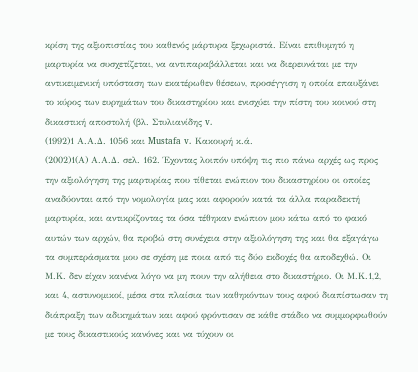κρίση της αξιοπιστίας του καθενός μάρτυρα ξεχωριστά. Είναι επιθυμητό η μαρτυρία να συσχετίζεται, να αντιπαραβάλλεται και να διερευνάται με την αντικειμενική υπόσταση των εκατέρωθεν θέσεων, προσέγγιση η οποία επαυξάνει το κύρος των ευρημάτων του δικαστηρίου και ενισχύει την πίστη του κοινού στη δικαστική αποστολή (βλ. Στυλιανίδης v.
(1992)1 Α.Α.Δ. 1056 και Mustafa v. Κακουρή κ.ά.
(2002)1(Α) Α.Α.Δ. σελ. 162. Έχοντας λοιπόν υπόψη τις πιο πάνω αρχές ως προς την αξιολόγηση της μαρτυρίας που τίθεται ενώπιον του δικαστηρίου οι οποίες αναδύονται από την νομολογία μας και αφορούν κατά τα άλλα παραδεκτή μαρτυρία, και αντικρίζοντας τα όσα τέθηκαν ενώπιον μου κάτω από το φακό αυτών των αρχών, θα προβώ στη συνέχεια στην αξιολόγηση της και θα εξαγάγω τα συμπεράσματα μου σε σχέση με ποια από τις δύο εκδοχές θα αποδεχθώ. Οι Μ.Κ. δεν είχαν κανένα λόγο να μη πουν την αλήθεια στο δικαστήριο. Οι Μ.Κ.1,2, και 4, αστυνομικοί, μέσα στα πλαίσια των καθηκόντων τους αφού διαπίστωσαν τη διάπραξη των αδικημάτων και αφού φρόντισαν σε κάθε στάδιο να συμμορφωθούν με τους δικαστικούς κανόνες και να τύχουν οι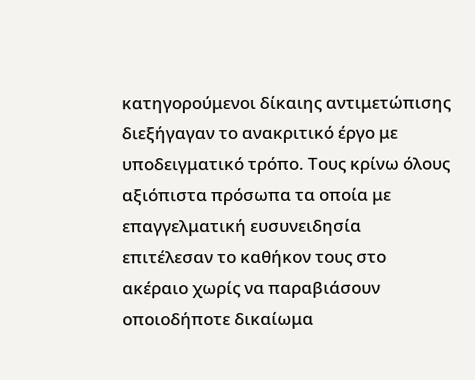κατηγορούμενοι δίκαιης αντιμετώπισης διεξήγαγαν το ανακριτικό έργο με υποδειγματικό τρόπο. Τους κρίνω όλους αξιόπιστα πρόσωπα τα οποία με επαγγελματική ευσυνειδησία επιτέλεσαν το καθήκον τους στο ακέραιο χωρίς να παραβιάσουν οποιοδήποτε δικαίωμα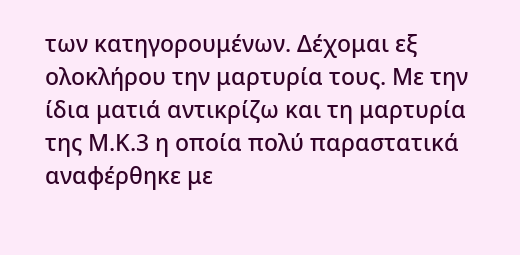των κατηγορουμένων. Δέχομαι εξ ολοκλήρου την μαρτυρία τους. Με την ίδια ματιά αντικρίζω και τη μαρτυρία της Μ.Κ.3 η οποία πολύ παραστατικά αναφέρθηκε με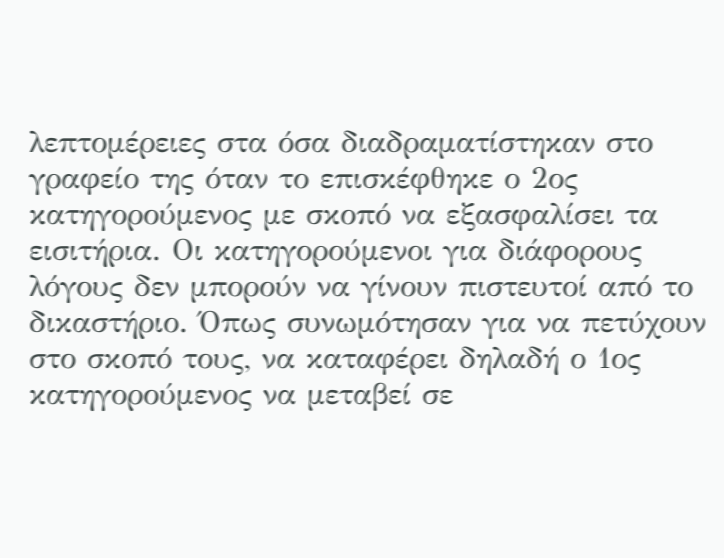λεπτομέρειες στα όσα διαδραματίστηκαν στο γραφείο της όταν το επισκέφθηκε ο 2ος κατηγορούμενος με σκοπό να εξασφαλίσει τα εισιτήρια. Οι κατηγορούμενοι για διάφορους λόγους δεν μπορούν να γίνουν πιστευτοί από το δικαστήριο. Όπως συνωμότησαν για να πετύχουν στο σκοπό τους, να καταφέρει δηλαδή ο 1ος κατηγορούμενος να μεταβεί σε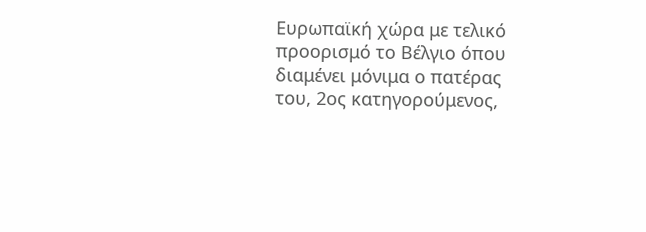Ευρωπαϊκή χώρα με τελικό προορισμό το Βέλγιο όπου διαμένει μόνιμα ο πατέρας του, 2ος κατηγορούμενος,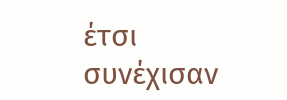έτσι συνέχισαν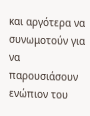και αργότερα να συνωμοτούν για να παρουσιάσουν ενώπιον του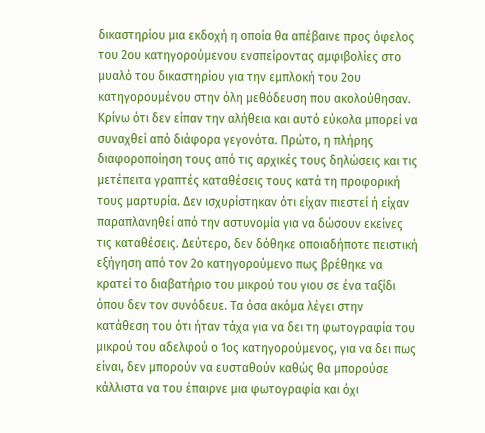δικαστηρίου μια εκδοχή η οποία θα απέβαινε προς όφελος του 2ου κατηγορούμενου ενσπείροντας αμφιβολίες στο μυαλό του δικαστηρίου για την εμπλοκή του 2ου κατηγορουμένου στην όλη μεθόδευση που ακολούθησαν. Κρίνω ότι δεν είπαν την αλήθεια και αυτό εύκολα μπορεί να συναχθεί από διάφορα γεγονότα. Πρώτο, η πλήρης διαφοροποίηση τους από τις αρχικές τους δηλώσεις και τις μετέπειτα γραπτές καταθέσεις τους κατά τη προφορική τους μαρτυρία. Δεν ισχυρίστηκαν ότι είχαν πιεστεί ή είχαν παραπλανηθεί από την αστυνομία για να δώσουν εκείνες τις καταθέσεις. Δεύτερο, δεν δόθηκε οποιαδήποτε πειστική εξήγηση από τον 2ο κατηγορούμενο πως βρέθηκε να κρατεί το διαβατήριο του μικρού του γιου σε ένα ταξίδι όπου δεν τον συνόδευε. Τα όσα ακόμα λέγει στην κατάθεση του ότι ήταν τάχα για να δει τη φωτογραφία του μικρού του αδελφού ο 1ος κατηγορούμενος, για να δει πως είναι, δεν μπορούν να ευσταθούν καθώς θα μπορούσε κάλλιστα να του έπαιρνε μια φωτογραφία και όχι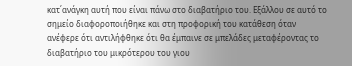κατ΄ανάγκη αυτή που είναι πάνω στο διαβατήριο του. Εξάλλου σε αυτό το σημείο διαφοροποιήθηκε και στη προφορική του κατάθεση όταν ανέφερε ότι αντιλήφθηκε ότι θα έμπαινε σε μπελάδες μεταφέροντας το διαβατήριο του μικρότερου του γιου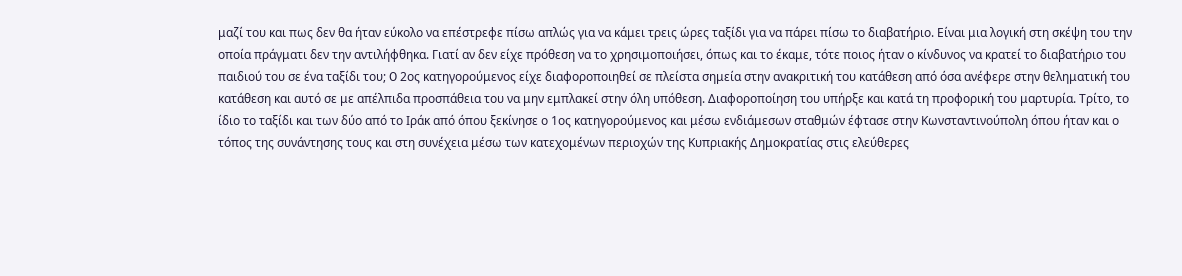μαζί του και πως δεν θα ήταν εύκολο να επέστρεφε πίσω απλώς για να κάμει τρεις ώρες ταξίδι για να πάρει πίσω το διαβατήριο. Είναι μια λογική στη σκέψη του την οποία πράγματι δεν την αντιλήφθηκα. Γιατί αν δεν είχε πρόθεση να το χρησιμοποιήσει, όπως και το έκαμε, τότε ποιος ήταν ο κίνδυνος να κρατεί το διαβατήριο του παιδιού του σε ένα ταξίδι του; O 2ος κατηγορούμενος είχε διαφοροποιηθεί σε πλείστα σημεία στην ανακριτική του κατάθεση από όσα ανέφερε στην θεληματική του κατάθεση και αυτό σε με απέλπιδα προσπάθεια του να μην εμπλακεί στην όλη υπόθεση. Διαφοροποίηση του υπήρξε και κατά τη προφορική του μαρτυρία. Τρίτο, το ίδιο το ταξίδι και των δύο από το Ιράκ από όπου ξεκίνησε ο 1ος κατηγορούμενος και μέσω ενδιάμεσων σταθμών έφτασε στην Κωνσταντινούπολη όπου ήταν και ο τόπος της συνάντησης τους και στη συνέχεια μέσω των κατεχομένων περιοχών της Κυπριακής Δημοκρατίας στις ελεύθερες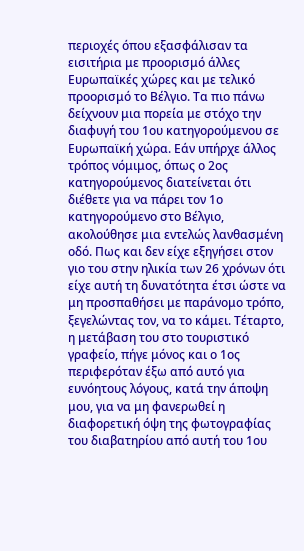περιοχές όπου εξασφάλισαν τα εισιτήρια με προορισμό άλλες Ευρωπαϊκές χώρες και με τελικό προορισμό το Βέλγιο. Τα πιο πάνω δείχνουν μια πορεία με στόχο την διαφυγή του 1ου κατηγορούμενου σε Ευρωπαϊκή χώρα. Εάν υπήρχε άλλος τρόπος νόμιμος, όπως ο 2ος κατηγορούμενος διατείνεται ότι διέθετε για να πάρει τον 1ο κατηγορούμενο στο Βέλγιο, ακολούθησε μια εντελώς λανθασμένη οδό. Πως και δεν είχε εξηγήσει στον γιο του στην ηλικία των 26 χρόνων ότι είχε αυτή τη δυνατότητα έτσι ώστε να μη προσπαθήσει με παράνομο τρόπο, ξεγελώντας τον, να το κάμει. Τέταρτο, η μετάβαση του στο τουριστικό γραφείο, πήγε μόνος και ο 1ος περιφερόταν έξω από αυτό για ευνόητους λόγους, κατά την άποψη μου, για να μη φανερωθεί η διαφορετική όψη της φωτογραφίας του διαβατηρίου από αυτή του 1ου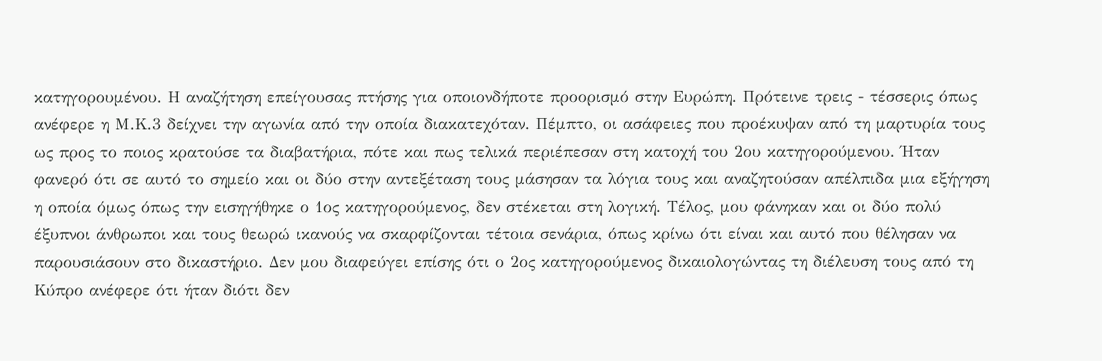κατηγορουμένου. Η αναζήτηση επείγουσας πτήσης για οποιονδήποτε προορισμό στην Ευρώπη. Πρότεινε τρεις - τέσσερις όπως ανέφερε η Μ.Κ.3 δείχνει την αγωνία από την οποία διακατεχόταν. Πέμπτο, οι ασάφειες που προέκυψαν από τη μαρτυρία τους ως προς το ποιος κρατούσε τα διαβατήρια, πότε και πως τελικά περιέπεσαν στη κατοχή του 2ου κατηγορούμενου. Ήταν φανερό ότι σε αυτό το σημείο και οι δύο στην αντεξέταση τους μάσησαν τα λόγια τους και αναζητούσαν απέλπιδα μια εξήγηση η οποία όμως όπως την εισηγήθηκε ο 1ος κατηγορούμενος, δεν στέκεται στη λογική. Τέλος, μου φάνηκαν και οι δύο πολύ έξυπνοι άνθρωποι και τους θεωρώ ικανούς να σκαρφίζονται τέτοια σενάρια, όπως κρίνω ότι είναι και αυτό που θέλησαν να παρουσιάσουν στο δικαστήριο. Δεν μου διαφεύγει επίσης ότι ο 2ος κατηγορούμενος δικαιολογώντας τη διέλευση τους από τη Κύπρο ανέφερε ότι ήταν διότι δεν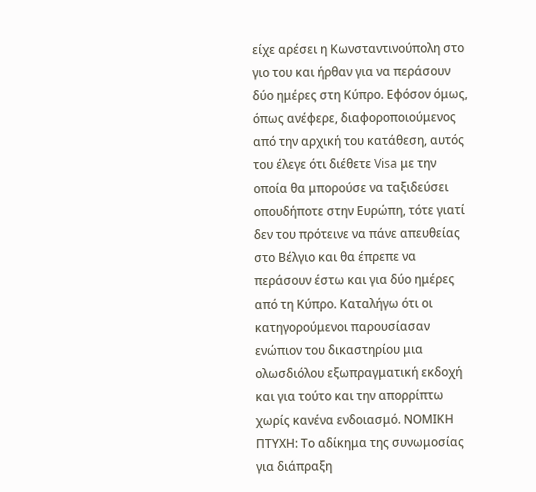είχε αρέσει η Κωνσταντινούπολη στο γιο του και ήρθαν για να περάσουν δύο ημέρες στη Κύπρο. Εφόσον όμως, όπως ανέφερε, διαφοροποιούμενος από την αρχική του κατάθεση, αυτός του έλεγε ότι διέθετε Visa με την οποία θα μπορούσε να ταξιδεύσει οπουδήποτε στην Ευρώπη, τότε γιατί δεν του πρότεινε να πάνε απευθείας στο Βέλγιο και θα έπρεπε να περάσουν έστω και για δύο ημέρες από τη Κύπρο. Καταλήγω ότι οι κατηγορούμενοι παρουσίασαν ενώπιον του δικαστηρίου μια ολωσδιόλου εξωπραγματική εκδοχή και για τούτο και την απορρίπτω χωρίς κανένα ενδοιασμό. ΝΟΜΙΚΗ ΠΤΥΧΗ: Το αδίκημα της συνωμοσίας για διάπραξη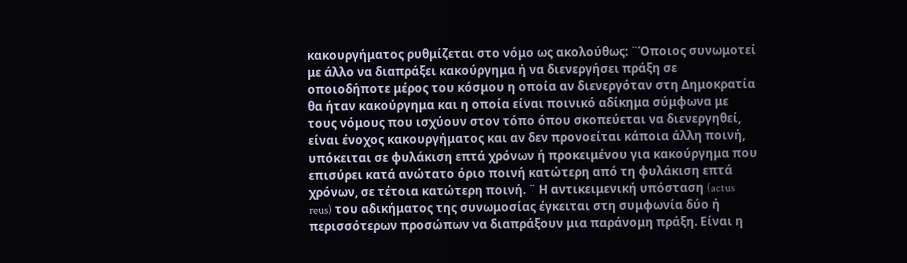κακουργήματος ρυθμίζεται στο νόμο ως ακολούθως: ¨Όποιος συνωμοτεί με άλλο να διαπράξει κακούργημα ή να διενεργήσει πράξη σε οποιοδήποτε μέρος του κόσμου η οποία αν διενεργόταν στη Δημοκρατία θα ήταν κακούργημα και η οποία είναι ποινικό αδίκημα σύμφωνα με τους νόμους που ισχύουν στον τόπο όπου σκοπεύεται να διενεργηθεί, είναι ένοχος κακουργήματος και αν δεν προνοείται κάποια άλλη ποινή, υπόκειται σε φυλάκιση επτά χρόνων ή προκειμένου για κακούργημα που επισύρει κατά ανώτατο όριο ποινή κατώτερη από τη φυλάκιση επτά χρόνων, σε τέτοια κατώτερη ποινή. ¨ Η αντικειμενική υπόσταση (actus reus) του αδικήματος της συνωμοσίας έγκειται στη συμφωνία δύο ή περισσότερων προσώπων να διαπράξουν μια παράνομη πράξη. Είναι η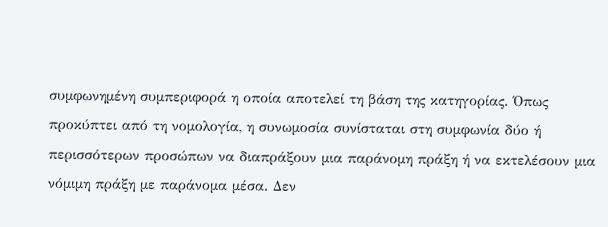συμφωνημένη συμπεριφορά η οποία αποτελεί τη βάση της κατηγορίας. Όπως προκύπτει από τη νομολογία, η συνωμοσία συνίσταται στη συμφωνία δύο ή περισσότερων προσώπων να διαπράξουν μια παράνομη πράξη ή να εκτελέσουν μια νόμιμη πράξη με παράνομα μέσα. Δεν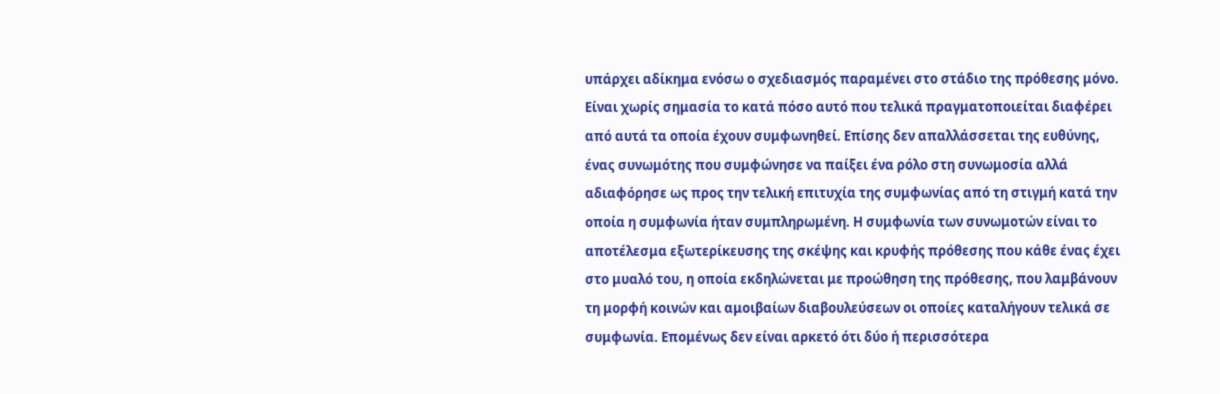υπάρχει αδίκημα ενόσω ο σχεδιασμός παραμένει στο στάδιο της πρόθεσης μόνο. Είναι χωρίς σημασία το κατά πόσο αυτό που τελικά πραγματοποιείται διαφέρει από αυτά τα οποία έχουν συμφωνηθεί. Επίσης δεν απαλλάσσεται της ευθύνης, ένας συνωμότης που συμφώνησε να παίξει ένα ρόλο στη συνωμοσία αλλά αδιαφόρησε ως προς την τελική επιτυχία της συμφωνίας από τη στιγμή κατά την οποία η συμφωνία ήταν συμπληρωμένη. Η συμφωνία των συνωμοτών είναι το αποτέλεσμα εξωτερίκευσης της σκέψης και κρυφής πρόθεσης που κάθε ένας έχει στο μυαλό του, η οποία εκδηλώνεται με προώθηση της πρόθεσης, που λαμβάνουν τη μορφή κοινών και αμοιβαίων διαβουλεύσεων οι οποίες καταλήγουν τελικά σε συμφωνία. Επομένως δεν είναι αρκετό ότι δύο ή περισσότερα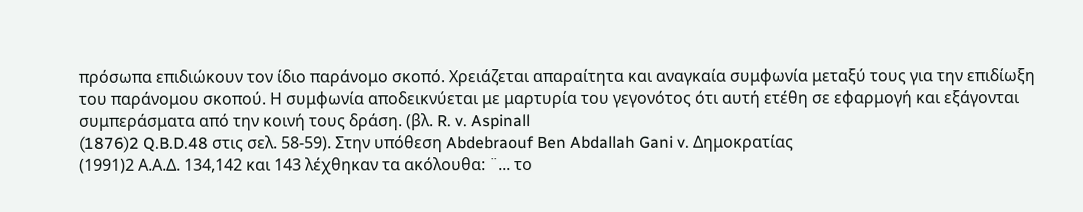πρόσωπα επιδιώκουν τον ίδιο παράνομο σκοπό. Χρειάζεται απαραίτητα και αναγκαία συμφωνία μεταξύ τους για την επιδίωξη του παράνομου σκοπού. Η συμφωνία αποδεικνύεται με μαρτυρία του γεγονότος ότι αυτή ετέθη σε εφαρμογή και εξάγονται συμπεράσματα από την κοινή τους δράση. (βλ. R. v. Aspinall
(1876)2 Q.B.D.48 στις σελ. 58-59). Στην υπόθεση Abdebraouf Ben Abdallah Gani v. Δημοκρατίας
(1991)2 Α.Α.Δ. 134,142 και 143 λέχθηκαν τα ακόλουθα: ¨... το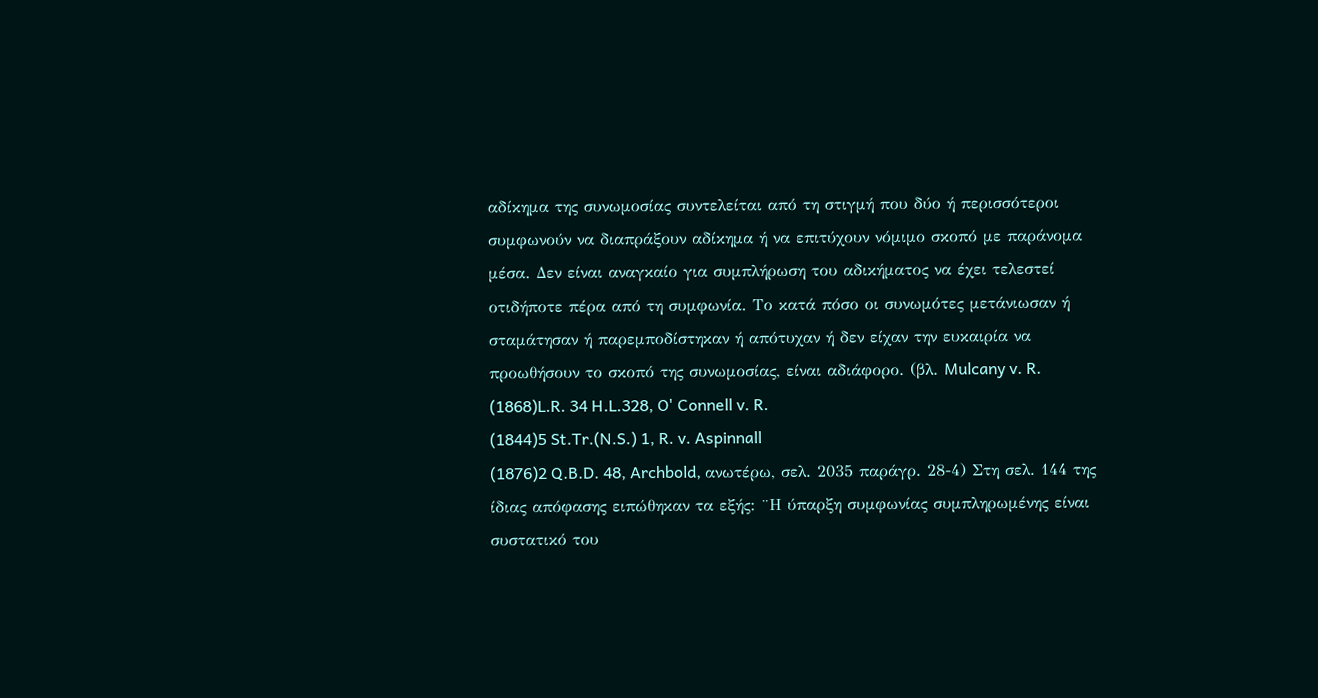αδίκημα της συνωμοσίας συντελείται από τη στιγμή που δύο ή περισσότεροι συμφωνούν να διαπράξουν αδίκημα ή να επιτύχουν νόμιμο σκοπό με παράνομα μέσα. Δεν είναι αναγκαίο για συμπλήρωση του αδικήματος να έχει τελεστεί οτιδήποτε πέρα από τη συμφωνία. Το κατά πόσο οι συνωμότες μετάνιωσαν ή σταμάτησαν ή παρεμποδίστηκαν ή απότυχαν ή δεν είχαν την ευκαιρία να προωθήσουν το σκοπό της συνωμοσίας, είναι αδιάφορο. (βλ. Mulcany v. R.
(1868)L.R. 34 H.L.328, O' Connell v. R.
(1844)5 St.Tr.(N.S.) 1, R. v. Aspinnall
(1876)2 Q.B.D. 48, Archbold, ανωτέρω, σελ. 2035 παράγρ. 28-4) Στη σελ. 144 της ίδιας απόφασης ειπώθηκαν τα εξής: ¨Η ύπαρξη συμφωνίας συμπληρωμένης είναι συστατικό του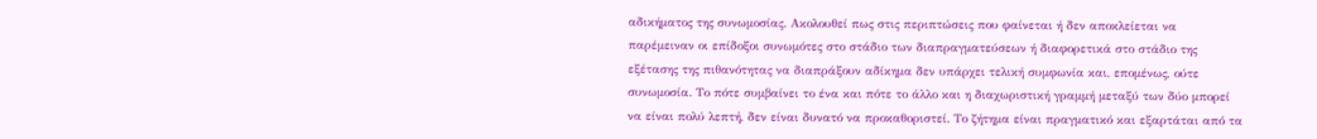αδικήματος της συνωμοσίας. Ακολουθεί πως στις περιπτώσεις που φαίνεται ή δεν αποκλείεται να παρέμειναν οι επίδοξοι συνωμότες στο στάδιο των διαπραγματεύσεων ή διαφορετικά στο στάδιο της εξέτασης της πιθανότητας να διαπράξουν αδίκημα δεν υπάρχει τελική συμφωνία και, επομένως, ούτε συνωμοσία. Το πότε συμβαίνει το ένα και πότε το άλλο και η διαχωριστική γραμμή μεταξύ των δύο μπορεί να είναι πολύ λεπτή, δεν είναι δυνατό να προκαθοριστεί. Το ζήτημα είναι πραγματικό και εξαρτάται από τα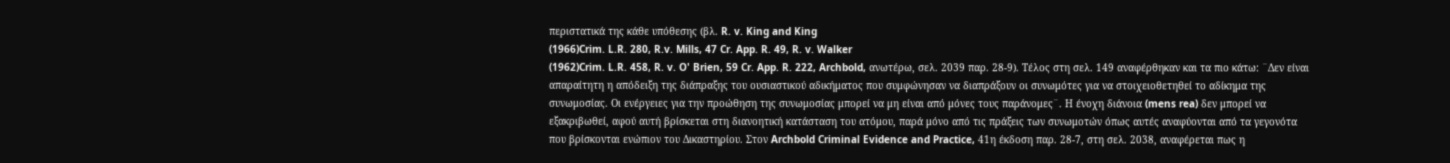περιστατικά της κάθε υπόθεσης (βλ. R. v. King and King
(1966)Crim. L.R. 280, R.v. Mills, 47 Cr. App. R. 49, R. v. Walker
(1962)Crim. L.R. 458, R. v. O' Brien, 59 Cr. App. R. 222, Archbold, ανωτέρω, σελ. 2039 παρ. 28-9). Τέλος στη σελ. 149 αναφέρθηκαν και τα πιο κάτω: ¨Δεν είναι απαραίτητη η απόδειξη της διάπραξης του ουσιαστικού αδικήματος που συμφώνησαν να διαπράξουν οι συνωμότες για να στοιχειοθετηθεί το αδίκημα της συνωμοσίας. Οι ενέργειες για την προώθηση της συνωμοσίας μπορεί να μη είναι από μόνες τους παράνομες¨. Η ένοχη διάνοια (mens rea) δεν μπορεί να εξακριβωθεί, αφού αυτή βρίσκεται στη διανοητική κατάσταση του ατόμου, παρά μόνο από τις πράξεις των συνωμοτών όπως αυτές αναφύονται από τα γεγονότα που βρίσκονται ενώπιον του Δικαστηρίου. Στον Archbold Criminal Evidence and Practice, 41η έκδοση παρ. 28-7, στη σελ. 2038, αναφέρεται πως η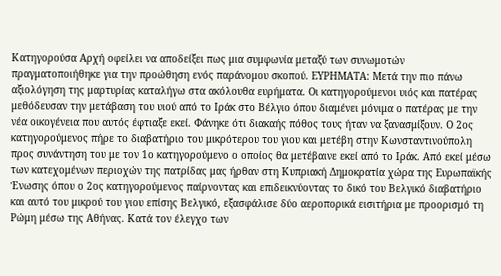Κατηγορούσα Αρχή οφείλει να αποδείξει πως μια συμφωνία μεταξύ των συνωμοτών πραγματοποιήθηκε για την προώθηση ενός παράνομου σκοπού. ΕΥΡΗΜΑΤΑ: Μετά την πιο πάνω αξιολόγηση της μαρτυρίας καταλήγω στα ακόλουθα ευρήματα. Οι κατηγορούμενοι υιός και πατέρας μεθόδευσαν την μετάβαση του υιού από το Ιράκ στο Βέλγιο όπου διαμένει μόνιμα ο πατέρας με την νέα οικογένεια που αυτός έφτιαξε εκεί. Φάνηκε ότι διακαής πόθος τους ήταν να ξανασμίξουν. Ο 2ος κατηγορούμενος πήρε το διαβατήριο του μικρότερου του γιου και μετέβη στην Κωνσταντινούπολη προς συνάντηση του με τον 1ο κατηγορούμενο ο οποίος θα μετέβαινε εκεί από το Ιράκ. Από εκεί μέσω των κατεχομένων περιοχών της πατρίδας μας ήρθαν στη Κυπριακή Δημοκρατία χώρα της Ευρωπαϊκής Ένωσης όπου ο 2ος κατηγορούμενος παίρνοντας και επιδεικνύοντας το δικό του Βελγικό διαβατήριο και αυτό του μικρού του γιου επίσης Βελγικό, εξασφάλισε δύο αεροπορικά εισιτήρια με προορισμό τη Ρώμη μέσω της Αθήνας. Κατά τον έλεγχο των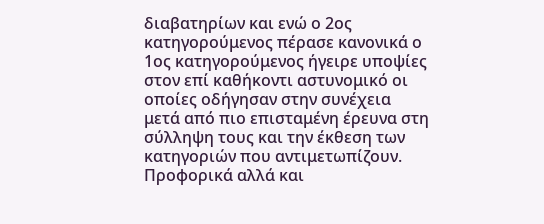διαβατηρίων και ενώ ο 2ος κατηγορούμενος πέρασε κανονικά ο 1ος κατηγορούμενος ήγειρε υποψίες στον επί καθήκοντι αστυνομικό οι οποίες οδήγησαν στην συνέχεια μετά από πιο επισταμένη έρευνα στη σύλληψη τους και την έκθεση των κατηγοριών που αντιμετωπίζουν. Προφορικά αλλά και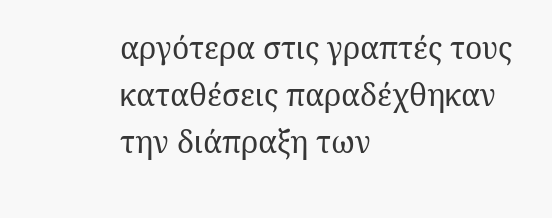αργότερα στις γραπτές τους καταθέσεις παραδέχθηκαν την διάπραξη των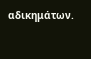αδικημάτων.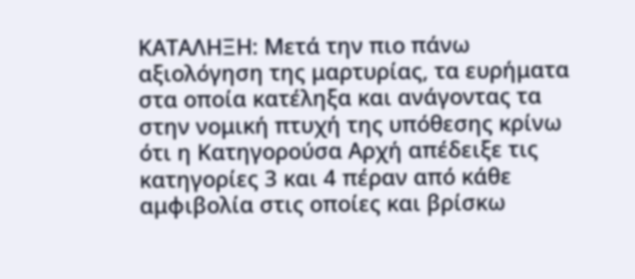ΚΑΤΑΛΗΞΗ: Μετά την πιο πάνω αξιολόγηση της μαρτυρίας, τα ευρήματα στα οποία κατέληξα και ανάγοντας τα στην νομική πτυχή της υπόθεσης κρίνω ότι η Κατηγορούσα Αρχή απέδειξε τις κατηγορίες 3 και 4 πέραν από κάθε αμφιβολία στις οποίες και βρίσκω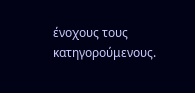ένοχους τους κατηγορούμενους.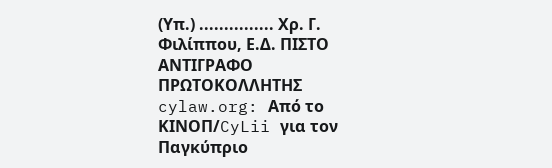(Υπ.) ............... Χρ. Γ. Φιλίππου, Ε.Δ. ΠΙΣΤΟ ΑΝΤΙΓΡΑΦΟ ΠΡΩΤΟΚΟΛΛΗΤΗΣ cylaw.org: Από το ΚΙΝOΠ/CyLii για τον Παγκύπριο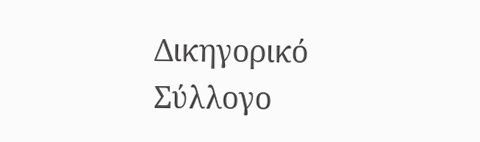Δικηγορικό Σύλλογο